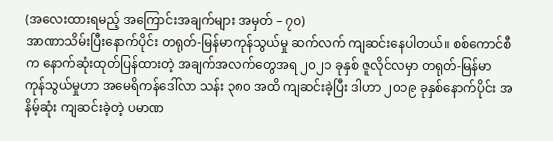(အလေးထားရမည့် အကြောင်းအချက်များ အမှတ် – ၇၀)
အာဏာသိမ်းပြီးနောက်ပိုင်း တရုတ်-မြန်မာကုန်သွယ်မှု ဆက်လက် ကျဆင်းနေပါတယ်။ စစ်ကောင်စီက နောက်ဆုံးထုတ်ပြန်ထားတဲ့ အချက်အလက်တွေအရ ၂၀၂၁ ခုနှစ် ဇူလိုင်လမှာ တရုတ်-မြန်မာ ကုန်သွယ်မှုဟာ အမေရိကန်ဒေါ်လာ သန်း ၃၈၀ အထိ ကျဆင်းခဲ့ပြီး ဒါဟာ ၂၀၁၉ ခုနှစ်နောက်ပိုင်း အနိမ့်ဆုံး ကျဆင်းခဲ့တဲ့ ပမာဏ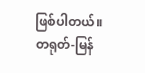ဖြစ်ပါတယ်။ တရုတ်-မြန်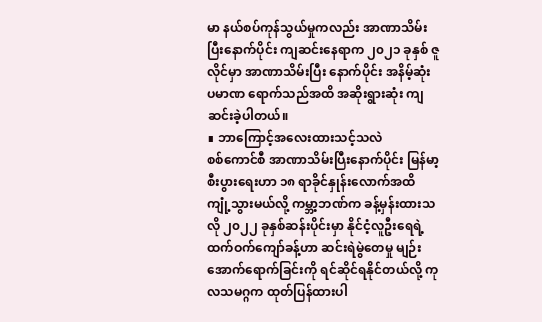မာ နယ်စပ်ကုန်သွယ်မှုကလည်း အာဏာသိမ်းပြီးနောက်ပိုင်း ကျဆင်းနေရာက ၂၀၂၁ ခုနှစ် ဇူလိုင်မှာ အာဏာသိမ်းပြီး နောက်ပိုင်း အနိမ့်ဆုံး ပမာဏ ရောက်သည်အထိ အဆိုးရွားဆုံး ကျဆင်းခဲ့ပါတယ်။
∎ ဘာကြောင့်အလေးထားသင့်သလဲ
စစ်ကောင်စီ အာဏာသိမ်းပြီးနောက်ပိုင်း မြန်မာ့ စီးပွားရေးဟာ ၁၈ ရာခိုင်နှုန်းလောက်အထိ ကျုံ့သွားမယ်လို့ ကမ္ဘာ့ဘဏ်က ခန့်မှန်းထားသလို ၂၀၂၂ ခုနှစ်ဆန်းပိုင်းမှာ နိုင်ငံ့လူဦးရေရဲ့ ထက်ဝက်ကျော်ခန့်ဟာ ဆင်းရဲမွဲတေမှု မျဉ်းအောက်ရောက်ခြင်းကို ရင်ဆိုင်ရနိုင်တယ်လို့ ကုလသမဂ္ဂက ထုတ်ပြန်ထားပါ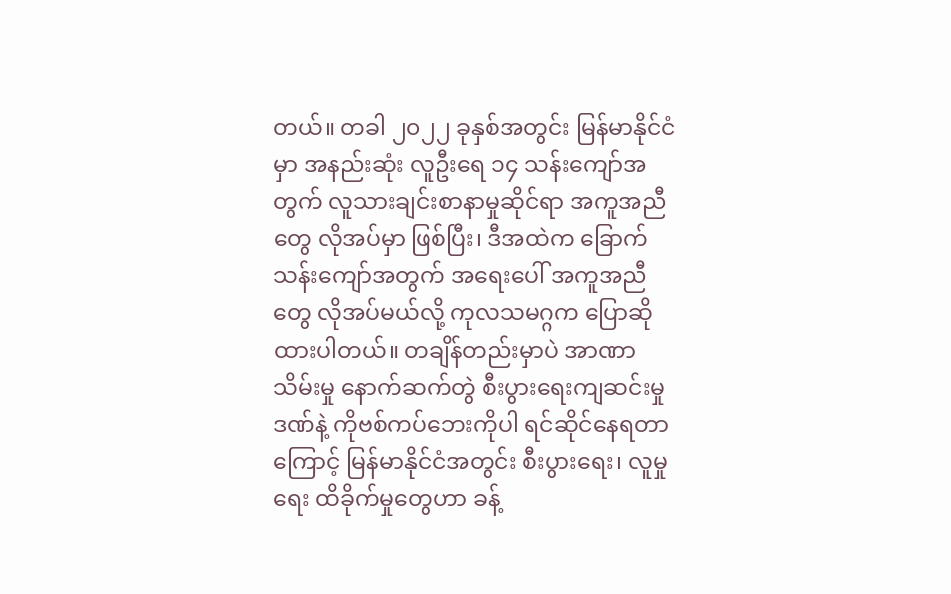တယ်။ တခါ ၂၀၂၂ ခုနှစ်အတွင်း မြန်မာနိုင်ငံမှာ အနည်းဆုံး လူဦးရေ ၁၄ သန်းကျော်အတွက် လူသားချင်းစာနာမှုဆိုင်ရာ အကူအညီတွေ လိုအပ်မှာ ဖြစ်ပြီး၊ ဒီအထဲက ခြောက်သန်းကျော်အတွက် အရေးပေါ် အကူအညီတွေ လိုအပ်မယ်လို့ ကုလသမဂ္ဂက ပြောဆိုထားပါတယ်။ တချိန်တည်းမှာပဲ အာဏာသိမ်းမှု နောက်ဆက်တွဲ စီးပွားရေးကျဆင်းမှုဒဏ်နဲ့ ကိုဗစ်ကပ်ဘေးကိုပါ ရင်ဆိုင်နေရတာကြောင့် မြန်မာနိုင်ငံအတွင်း စီးပွားရေး၊ လူမှုရေး ထိခိုက်မှုတွေဟာ ခန့်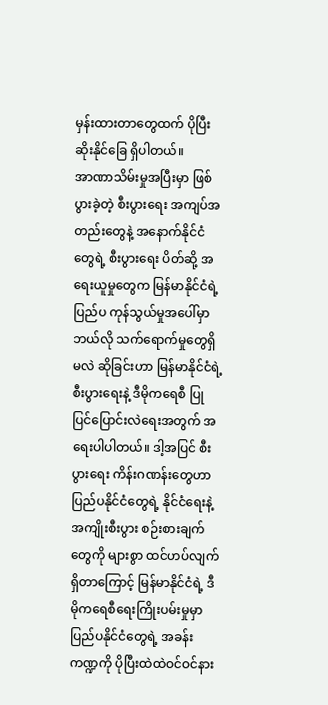မှန်းထားတာတွေထက် ပိုပြီး ဆိုးနိုင်ခြေ ရှိပါတယ်။
အာဏာသိမ်းမှုအပြီးမှာ ဖြစ်ပွားခဲ့တဲ့ စီးပွားရေး အကျပ်အတည်းတွေနဲ့ အနောက်နိုင်ငံတွေရဲ့ စီးပွားရေး ပိတ်ဆို့ အရေးယူမှုတွေက မြန်မာနိုင်ငံရဲ့ ပြည်ပ ကုန်သွယ်မှုအပေါ်မှာ ဘယ်လို သက်ရောက်မှုတွေရှိမလဲ ဆိုခြင်းဟာ မြန်မာနိုင်ငံရဲ့ စီးပွားရေးနဲ့ ဒီမိုကရေစီ ပြုပြင်ပြောင်းလဲရေးအတွက် အရေးပါပါတယ်။ ဒါ့အပြင် စီးပွားရေး ကိန်းဂဏန်းတွေဟာ ပြည်ပနိုင်ငံတွေရဲ့ နိုင်ငံရေးနဲ့ အကျိုးစီးပွား စဉ်းစားချက်တွေကို များစွာ ထင်ဟပ်လျက်ရှိတာကြောင့် မြန်မာနိုင်ငံရဲ့ ဒီမိုကရေစီရေးကြိုးပမ်းမှုမှာ ပြည်ပနိုင်ငံတွေရဲ့ အခန်းကဏ္ဍကို ပိုပြီးထဲထဲဝင်ဝင်နား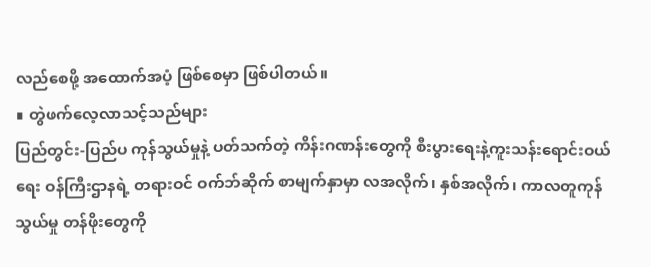လည်စေဖို့ အထောက်အပံ့ ဖြစ်စေမှာ ဖြစ်ပါတယ်။
∎ တွဲဖက်လေ့လာသင့်သည်များ
ပြည်တွင်း-ပြည်ပ ကုန်သွယ်မှုနဲ့ ပတ်သက်တဲ့ ကိန်းဂဏန်းတွေကို စီးပွားရေးနဲ့ကူးသန်းရောင်းဝယ်ရေး ဝန်ကြီးဌာနရဲ့ တရားဝင် ဝက်ဘ်ဆိုက် စာမျက်နှာမှာ လအလိုက်၊ နှစ်အလိုက်၊ ကာလတူကုန်သွယ်မှု တန်ဖိုးတွေကို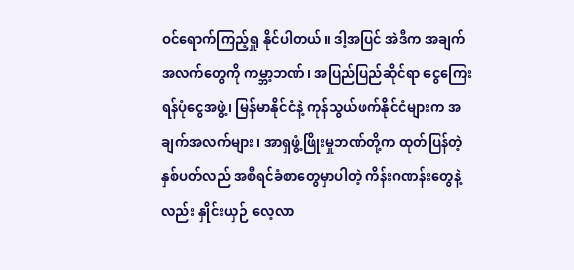ဝင်ရောက်ကြည့်ရှု နိုင်ပါတယ်။ ဒါ့အပြင် အဲဒီက အချက်အလက်တွေကို ကမ္ဘာ့ဘဏ်၊ အပြည်ပြည်ဆိုင်ရာ ငွေကြေးရန်ပုံငွေအဖွဲ့၊ မြန်မာနိုင်ငံနဲ့ ကုန်သွယ်ဖက်နိုင်ငံများက အချက်အလက်များ၊ အာရှဖွံ့ဖြိုးမှုဘဏ်တို့က ထုတ်ပြန်တဲ့ နှစ်ပတ်လည် အစီရင်ခံစာတွေမှာပါတဲ့ ကိန်းဂဏန်းတွေနဲ့လည်း နှိုင်းယှဉ် လေ့လာ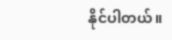နိုင်ပါတယ်။